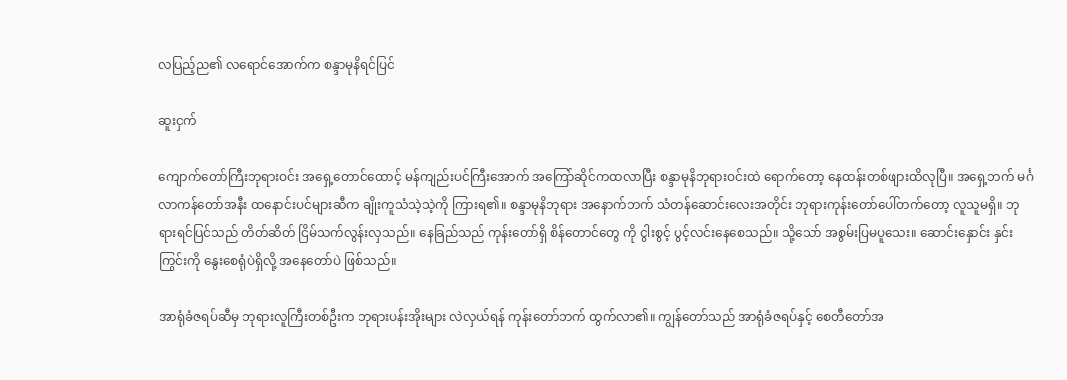လပြည့်ည၏ လရောင်အောက်က စန္ဒာမုနိရင်ပြင်

ဆူးငှက်

ကျောက်တော်ကြီးဘုရားဝင်း အရှေ့တောင်ထောင့် မန်ကျည်းပင်ကြီးအောက် အကြော်ဆိုင်ကထလာပြီး စန္ဒာမုနိဘုရားဝင်းထဲ ရောက်တော့ နေထန်းတစ်ဖျားထိလုပြီ။ အရှေ့ဘက် မင်္ဂလာကန်တော်အနီး ထနောင်းပင်များဆီက ချိုးကူသံသဲ့သဲ့ကို ကြားရ၏။ စန္ဒာမုနိဘုရား အနောက်ဘက် သံတန်ဆောင်းလေးအတိုင်း ဘုရားကုန်းတော်ပေါ်တက်တော့ လူသူမရှိ။ ဘုရားရင်ပြင်သည် တိတ်ဆိတ် ငြိမ်သက်လွန်းလှသည်။ နေခြည်သည် ကုန်းတော်ရှိ စိန်တောင်တွေ ကို ငွါးစွင့် ပွင့်လင်းနေစေသည်။ သို့သော် အစွမ်းပြမပူသေး။ ဆောင်းနှောင်း နှင်းကြွင်းကို နွေးစေရုံပဲရှိလို့ အနေတော်ပဲ ဖြစ်သည်။

အာရုံခံဇရပ်ဆီမှ ဘုရားလူကြီးတစ်ဦးက ဘုရားပန်းအိုးများ လဲလှယ်ရန် ကုန်းတော်ဘက် ထွက်လာ၏။ ကျွန်တော်သည် အာရုံခံဇရပ်နှင့် စေတီတော်အ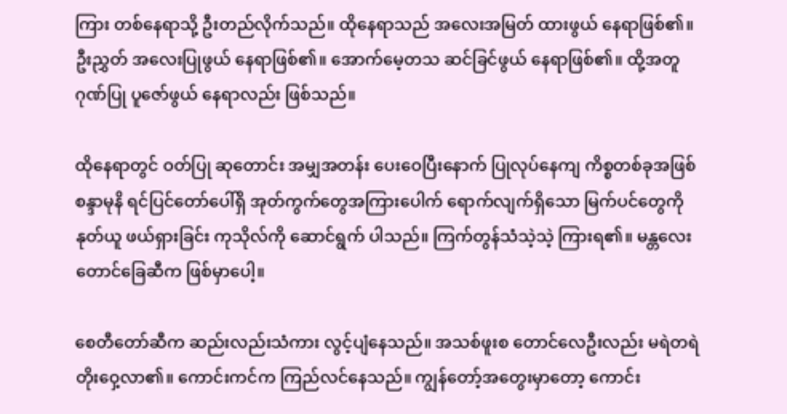ကြား တစ်နေရာသို့ ဦးတည်လိုက်သည်။ ထိုနေရာသည် အလေးအမြတ် ထားဖွယ် နေရာဖြစ်၏။ ဦးညွှတ် အလေးပြုဖွယ် နေရာဖြစ်၏။ အောက်မေ့တသ ဆင်ခြင်ဖွယ် နေရာဖြစ်၏။ ထို့အတူ ဂုဏ်ပြု ပူဇော်ဖွယ် နေရာလည်း ဖြစ်သည်။

ထိုနေရာတွင် ဝတ်ပြု ဆုတောင်း အမျှအတန်း ပေးဝေပြီးနောက် ပြုလုပ်နေကျ ကိစ္စတစ်ခုအဖြစ် စန္ဒာမုနိ ရင်ပြင်တော်ပေါ်ရှိ အုတ်ကွက်တွေအကြားပေါက် ရောက်လျက်ရှိသော မြက်ပင်တွေကို နုတ်ယူ ဖယ်ရှားခြင်း ကုသိုလ်ကို ဆောင်ရွက် ပါသည်။ ကြက်တွန်သံသဲ့သဲ့ ကြားရ၏။ မန္တလေးတောင်ခြေဆီက ဖြစ်မှာပေါ့။

စေတီတော်ဆီက ဆည်းလည်းသံကား လွင့်ပျံနေသည်။ အသစ်ဖူးစ တောင်လေဦးလည်း မရဲတရဲ တိုးဝှေ့လာ၏။ ကောင်းကင်က ကြည်လင်နေသည်။ ကျွန်တော့်အတွေးမှာတော့ ကောင်း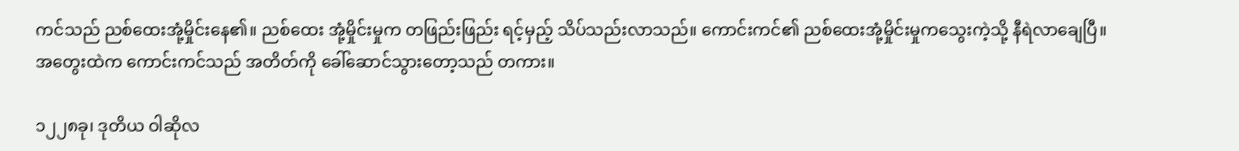ကင်သည် ညစ်ထေးအုံ့မှိုင်းနေ၏။ ညစ်ထေး အုံ့မှိုင်းမှုက တဖြည်းဖြည်း ရင့်မှည့် သိပ်သည်းလာသည်။ ကောင်းကင်၏ ညစ်ထေးအုံ့မှိုင်းမှုကသွေးကဲ့သို့ နီရဲလာချေပြီ။ အတွေးထဲက ကောင်းကင်သည် အတိတ်ကို ခေါ်ဆောင်သွားတော့သည် တကား။

၁၂၂၈ခု၊ ဒုတိယ ဝါဆိုလ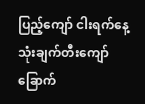ပြည့်ကျော် ငါးရက်နေ့ သုံးချက်တီးကျော် ခြောက်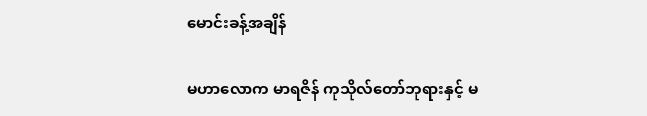မောင်းခန့်အချိန်

မဟာလောက မာရဇိန် ကုသိုလ်တော်ဘုရားနှင့် မ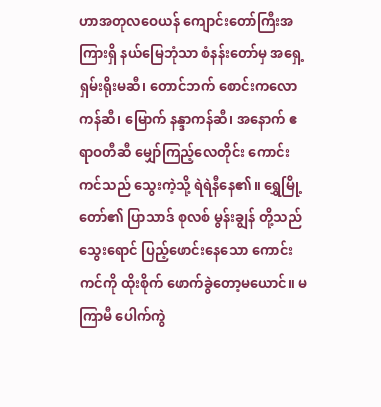ဟာအတုလဝေယန် ကျောင်းတော်ကြီးအကြားရှိ နယ်မြေဘုံသာ စံနန်းတော်မှ အရှေ့ရှမ်းရိုးမဆီ၊ တောင်ဘက် စောင်းကလောကန်ဆီ၊ မြောက် နန္ဒာကန်ဆီ၊ အနောက် ဧရာဝတီဆီ မျှော်ကြည့်လေတိုင်း ကောင်းကင်သည် သွေးကဲ့သို့ ရဲရဲနီနေ၏။ ရွှေမြို့တော်၏ ပြာသာဒ် စုလစ် မွန်းချွန် တို့သည် သွေးရောင် ပြည့်ဖောင်းနေသော ကောင်းကင်ကို ထိုးစိုက် ဖောက်ခွဲတော့မယောင်။ မကြာမီ ပေါက်ကွဲ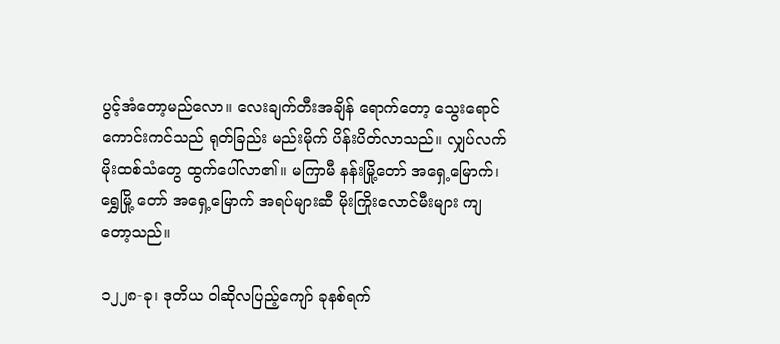ပွင့်အံတော့မည်လော။ လေးချက်တီးအချိန် ရောက်တော့ သွေးရောင်ကောင်းကင်သည် ရုတ်ခြည်း မည်းမိုက် ပိန်းပိတ်လာသည်။ လျှပ်လက် မိုးထစ်သံတွေ ထွက်ပေါ်လာ၏။ မကြာမီ နန်းမြို့တော် အရှေ့မြောက်၊ ရွှေမြို့ တော် အရှေ့မြောက် အရပ်များဆီ မိုးကြိုးလောင်မီးများ ကျတော့သည်။

၁၂၂၈-ခု၊ ဒုတိယ ဝါဆိုလပြည့်ကျော် ခုနစ်ရက်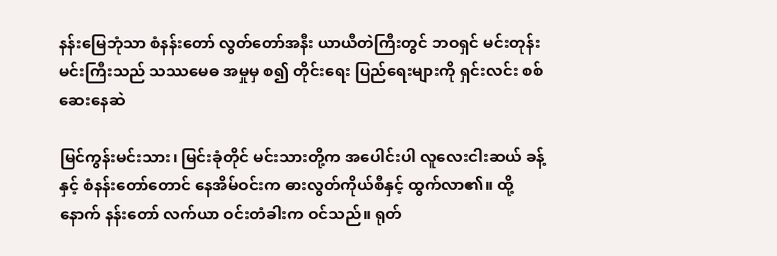နန်းမြေဘုံသာ စံနန်းတော် လွတ်တော်အနီး ယာယီတဲကြီးတွင် ဘဝရှင် မင်းတုန်းမင်းကြီးသည် သဿမေဓ အမှုမှ စ၍ တိုင်းရေး ပြည်ရေးများကို ရှင်းလင်း စစ်ဆေးနေဆဲ

မြင်ကွန်းမင်းသား၊ မြင်းခုံတိုင် မင်းသားတို့က အပေါင်းပါ လူလေးငါးဆယ် ခန့်နှင့် စံနန်းတော်တောင် နေအိမ်ဝင်းက ဓားလွတ်ကိုယ်စီနှင့် ထွက်လာ၏။ ထို့နောက် နန်းတော် လက်ယာ ဝင်းတံခါးက ဝင်သည်။ ရုတ်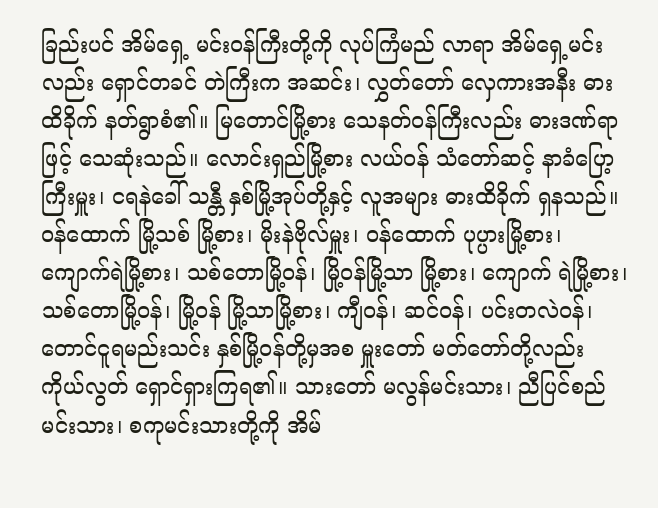ခြည်းပင် အိမ်ရှေ့ မင်းဝန်ကြီးတို့ကို လုပ်ကြံမည် လာရာ အိမ်ရှေ့မင်းလည်း ရှောင်တခင် တဲကြီးက အဆင်း၊ လွှတ်တော် လှေကားအနီး ဓားထိခိုက် နတ်ရွာစံ၏။ မြတောင်မြို့စား သေနတ်ဝန်ကြီးလည်း ဓားဒဏ်ရာဖြင့် သေဆုံးသည်။ လောင်းရှည်မြို့စား လယ်ဝန် သံတော်ဆင့် နာခံပြော့ကြီးမှူး၊ ငရနဲခေါ် သန္တီ နှစ်မြို့အုပ်တို့နှင့် လူအများ ဓားထိခိုက် ရှနသည်။ ဝန်ထောက် မြို့သစ် မြို့စား၊ မိုးနဲဗိုလ်မှူး၊ ဝန်ထောက် ပုပ္ပားမြို့စား၊ ကျောက်ရဲမြို့စား၊ သစ်တောမြို့ဝန်၊ မြို့ဝန်မြို့သာ မြို့စား၊ ကျောက် ရဲမြို့စား၊ သစ်တောမြို့ဝန်၊ မြို့ဝန် မြို့သာမြို့စား၊ ကျီဝန်၊ ဆင်ဝန်၊ ပင်းတလဲဝန်၊ တောင်ငူရမည်းသင်း နှစ်မြို့ဝန်တို့မှအစ မှူးတော် မတ်တော်တို့လည်း ကိုယ်လွတ် ရှောင်ရှားကြရ၏။ သားတော် မလွန်မင်းသား၊ ညီပြင်စည်မင်းသား၊ စကုမင်းသားတို့ကို အိမ်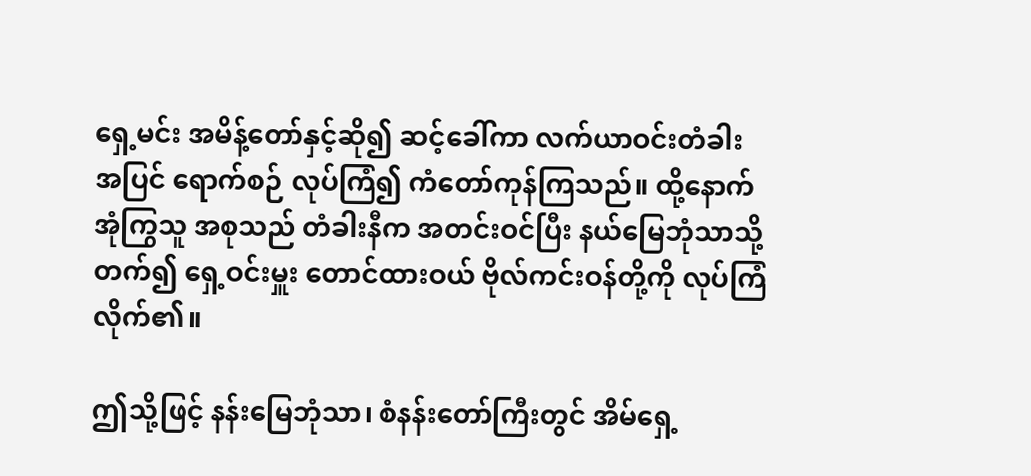ရှေ့မင်း အမိန့်တော်နှင့်ဆို၍ ဆင့်ခေါ်ကာ လက်ယာဝင်းတံခါး အပြင် ရောက်စဉ် လုပ်ကြံ၍ ကံတော်ကုန်ကြသည်။ ထို့နောက် အုံကြွသူ အစုသည် တံခါးနီက အတင်းဝင်ပြီး နယ်မြေဘုံသာသို့ တက်၍ ရှေ့ဝင်းမှူး တောင်ထားဝယ် ဗိုလ်ကင်းဝန်တို့ကို လုပ်ကြံလိုက်၏။

ဤသို့ဖြင့် နန်းမြေဘုံသာ၊ စံနန်းတော်ကြီးတွင် အိမ်ရှေ့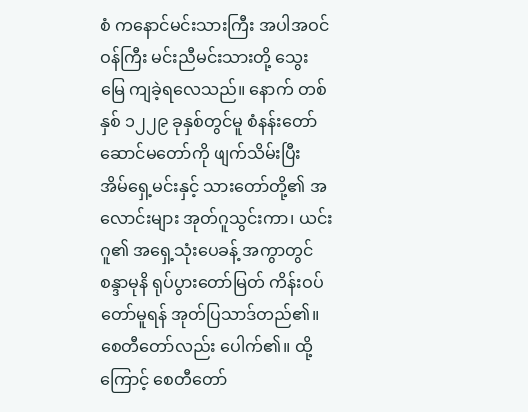စံ ကနောင်မင်းသားကြီး အပါအဝင် ဝန်ကြီး မင်းညီမင်းသားတို့ သွေးမြေ ကျခဲ့ရလေသည်။ နောက် တစ်နှစ် ၁၂၂၉ ခုနှစ်တွင်မူ စံနန်းတော် ဆောင်မတော်ကို ဖျက်သိမ်းပြီး အိမ်ရှေ့မင်းနှင့် သားတော်တို့၏ အလောင်းများ အုတ်ဂူသွင်းကာ၊ ယင်းဂူ၏ အရှေ့သုံးပေခန့် အကွာတွင် စန္ဒာမုနိ ရုပ်ပွားတော်မြတ် ကိန်းဝပ်တော်မူရန် အုတ်ပြသာဒ်တည်၏။ စေတီတော်လည်း ပေါက်၏။ ထို့ကြောင့် စေတီတော်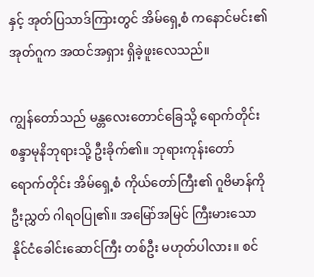နှင့် အုတ်ပြသာဒ်ကြားတွင် အိမ်ရှေ့စံ ကနောင်မင်း၏ အုတ်ဂူက အထင်အရှား ရှိခဲ့ဖူးလေသည်။

ကျွန်တော်သည် မန္တလေးတောင်ခြေသို့ ရောက်တိုင်း စန္ဒာမုနိဘုရားသို့ ဦးခိုက်၏။ ဘုရားကုန်းတော် ရောက်တိုင်း အိမ်ရှေ့စံ ကိုယ်တော်ကြီး၏ ဂူဗိမာန်ကို ဦးညွှတ် ဂါရဝပြု၏။ အမြော်အမြင် ကြီးမားသော နိုင်ငံခေါင်းဆောင်ကြီး တစ်ဦး မဟုတ်ပါလား။ စင်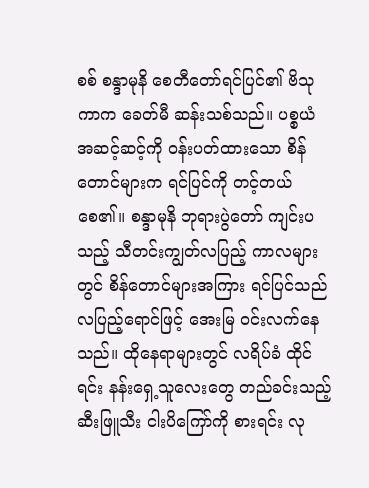စစ် စန္ဒာမုနိ စေတီတော်ရင်ပြင်၏ ဗိသုကာက ခေတ်မီ ဆန်းသစ်သည်။ ပစ္စယံ အဆင့်ဆင့်ကို ဝန်းပတ်ထားသော စိန်တောင်များက ရင်ပြင်ကို တင့်တယ်စေ၏။ စန္ဒာမုနိ ဘုရားပွဲတော် ကျင်းပသည့် သီတင်းကျွတ်လပြည့် ကာလများတွင် စိန်တောင်များအကြား ရင်ပြင်သည် လပြည့်ရောင်ဖြင့် အေးမြ ဝင်းလက်နေသည်။ ထိုနေရာများတွင် လရိပ်ခံ ထိုင်ရင်း နန်းရှေ့သူလေးတွေ တည်ခင်းသည့် ဆီးဖြူသီး ငါးပိကြော်ကို စားရင်း လု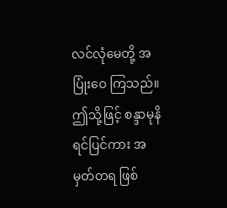လင်လုံမေတို့ အပြုံးဝေ ကြသည်။ ဤသို့ဖြင့် စန္ဒာမုနိရင်ပြင်ကား အမှတ်တရ ဖြစ်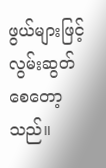ဖွယ်များဖြင့် လွမ်းဆွတ် စေတော့သည်။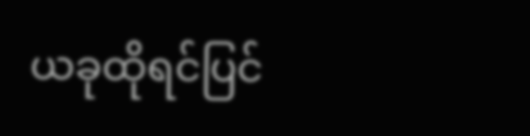ယခုထိုရင်ပြင်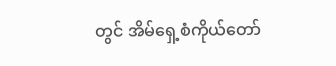တွင် အိမ်ရှေ့စံကိုယ်တော်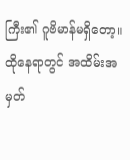ကြီး၏ ဂူဗိမာန်မရှိတော့။ ထိုနေရာတွင် အထိမ်းအမှတ်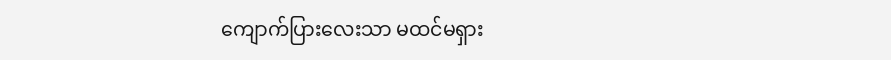ကျောက်ပြားလေးသာ မထင်မရှား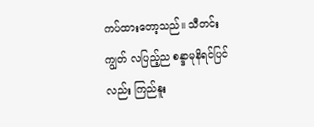ကပ်ထားတော့သည်။ သီတင်းကျွတ် လပြည့်ည စန္ဒာမုနိရင်ပြင်လည်း ကြည်နူး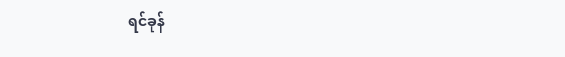ရင်ခုန်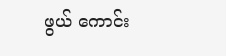ဖွယ် ကောင်း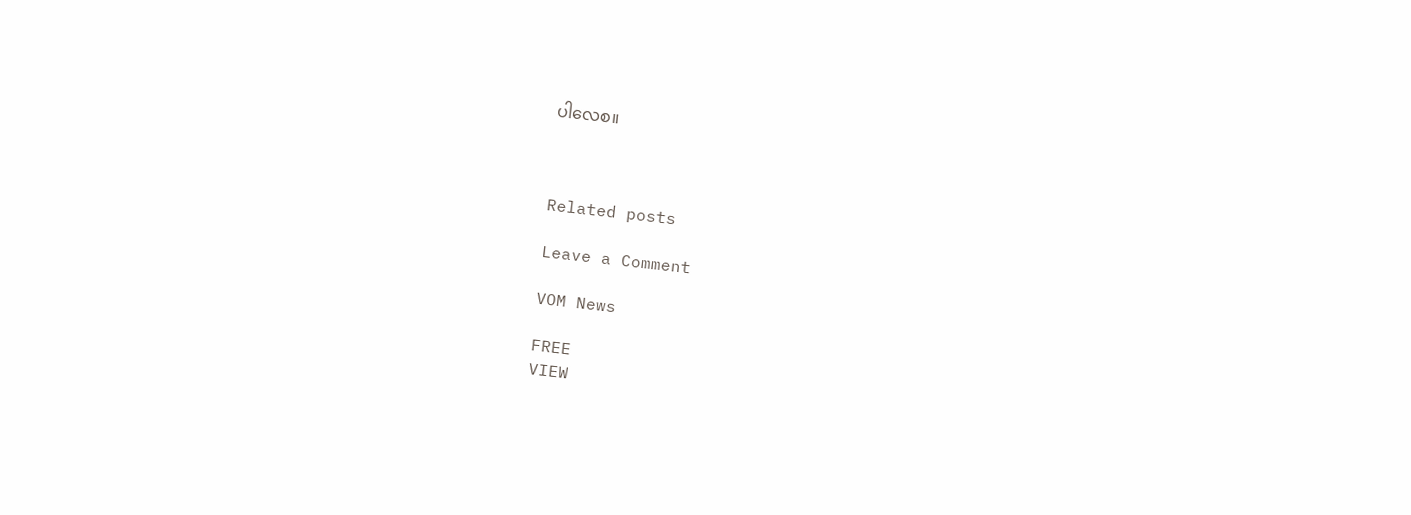ပါလေစ။



Related posts

Leave a Comment

VOM News

FREE
VIEW